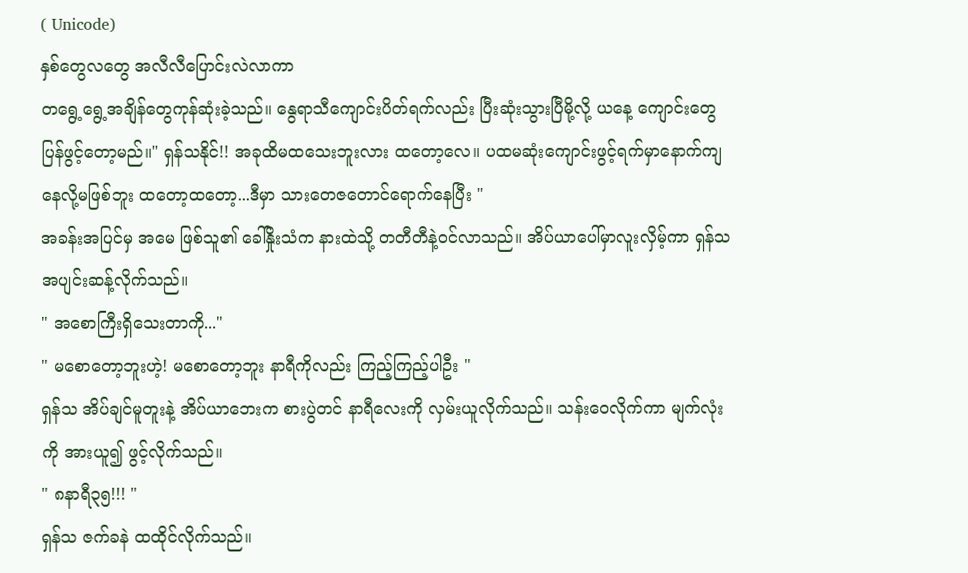( Unicode)
နှစ်တွေလတွေ အလီလီပြောင်းလဲလာကာ
တရွေ့ရွေ့အချိန်တွေကုန်ဆုံးခဲ့သည်။ နွေရာသီကျောင်းပိတ်ရက်လည်း ပြီးဆုံးသွားပြီမို့လို့ ယနေ့ ကျောင်းတွေပြန်ဖွင့်တော့မည်။" ရှန်သနိုင်!! အခုထိမထသေးဘူးလား ထတော့လေ။ ပထမဆုံးကျောင်းဖွင့်ရက်မှာနောက်ကျနေလို့မဖြစ်ဘူး ထတော့ထတော့...ဒီမှာ သားတေဇတောင်ရောက်နေပြီး "
အခန်းအပြင်မှ အမေ ဖြစ်သူ၏ ခေါ်နှိုးသံက နားထဲသို့ တတီတီနဲ့ဝင်လာသည်။ အိပ်ယာပေါ်မှာလူးလှိမ့်ကာ ရှန်သ အပျင်းဆန့်လိုက်သည်။
" အစောကြီးရှိသေးတာကို..."
" မစောတော့ဘူးဟဲ့! မစောတော့ဘူး နာရီကိုလည်း ကြည့်ကြည့်ပါဦး "
ရှန်သ အိပ်ချင်မူတူးနဲ့ အိပ်ယာဘေးက စားပွဲတင် နာရီလေးကို လှမ်းယူလိုက်သည်။ သန်းဝေလိုက်ကာ မျက်လုံးကို အားယူ၍ ဖွင့်လိုက်သည်။
" ၈နာရီ၃၅!!! "
ရှန်သ ဇက်ခနဲ ထထိုင်လိုက်သည်။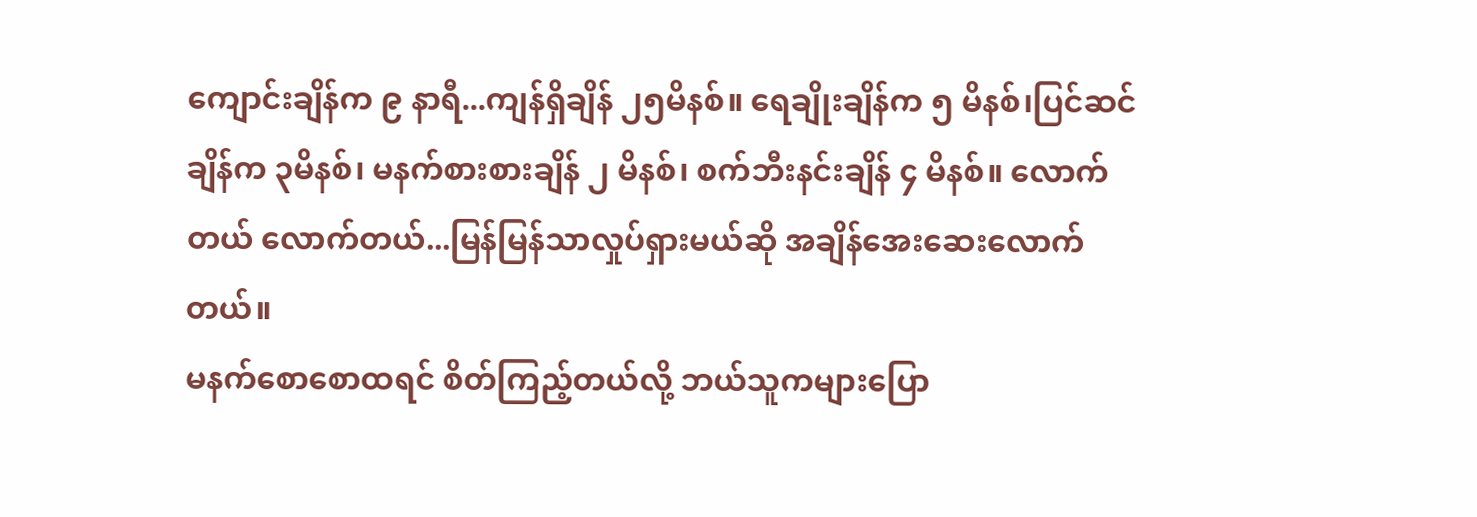ကျောင်းချိန်က ၉ နာရီ...ကျန်ရှိချိန် ၂၅မိနစ်။ ရေချိုးချိန်က ၅ မိနစ်၊ပြင်ဆင်ချိန်က ၃မိနစ်၊ မနက်စားစားချိန် ၂ မိနစ်၊ စက်ဘီးနင်းချိန် ၄ မိနစ်။ လောက်တယ် လောက်တယ်...မြန်မြန်သာလှုပ်ရှားမယ်ဆို အချိန်အေးဆေးလောက်တယ်။
မနက်စောစောထရင် စိတ်ကြည့်တယ်လို့ ဘယ်သူကများပြော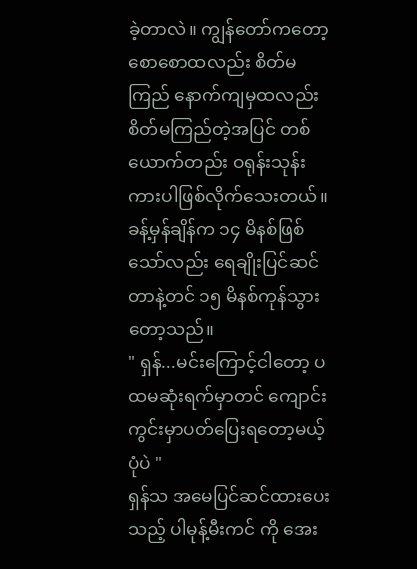ခဲ့တာလဲ။ ကျွန်တော်ကတော့ စောစောထလည်း စိတ်မကြည် နောက်ကျမှထလည်း စိတ်မကြည်တဲ့အပြင် တစ်ယောက်တည်း ဝရုန်းသုန်းကားပါဖြစ်လိုက်သေးတယ်။
ခန့်မှန်ချိန်က ၁၄ မိနစ်ဖြစ်သော်လည်း ရေချိုးပြင်ဆင်တာနဲ့တင် ၁၅ မိနစ်ကုန်သွားတော့သည်။
" ရှန်...မင်းကြောင့်ငါတော့ ပထမဆုံးရက်မှာတင် ကျောင်းကွင်းမှာပတ်ပြေးရတော့မယ့်ပုံပဲ "
ရှန်သ အမေပြင်ဆင်ထားပေးသည့် ပါမုန့်မီးကင် ကို အေး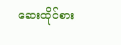ဆေးထိုင်စား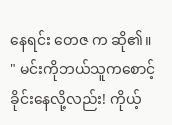နေရင်း တေဇ က ဆို၏။
" မင်းကိုဘယ်သူကစောင့်ခိုင်းနေလို့လည်း! ကိုယ့်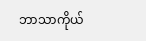ဘာသာကိုယ်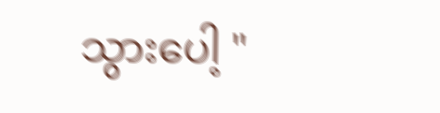သွားပေါ့ "